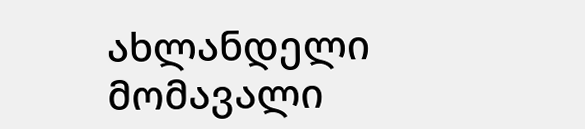ახლანდელი მომავალი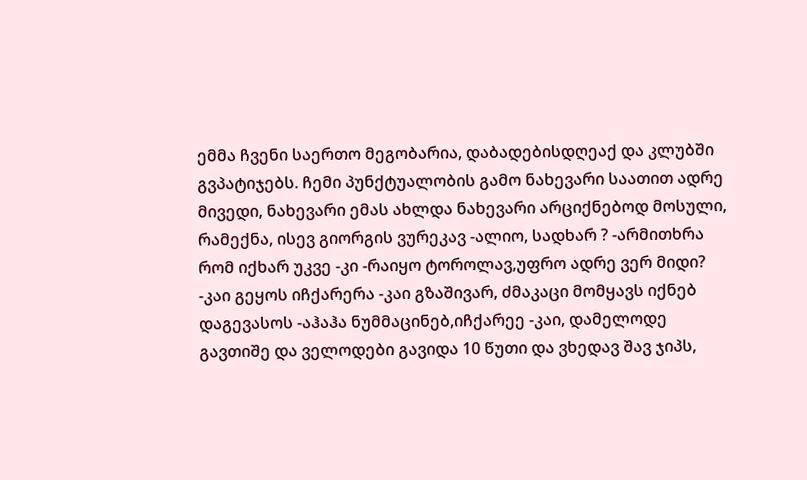ემმა ჩვენი საერთო მეგობარია, დაბადებისდღეაქ და კლუბში გვპატიჯებს. ჩემი პუნქტუალობის გამო ნახევარი საათით ადრე მივედი, ნახევარი ემას ახლდა ნახევარი არციქნებოდ მოსული, რამექნა, ისევ გიორგის ვურეკავ -ალიო, სადხარ ? -არმითხრა რომ იქხარ უკვე -კი -რაიყო ტოროლავ,უფრო ადრე ვერ მიდი? -კაი გეყოს იჩქარერა -კაი გზაშივარ, ძმაკაცი მომყავს იქნებ დაგევასოს -აჰაჰა ნუმმაცინებ,იჩქარეე -კაი, დამელოდე გავთიშე და ველოდები გავიდა 10 წუთი და ვხედავ შავ ჯიპს,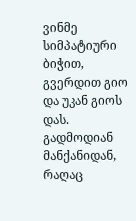ვინმე სიმპატიური ბიჭით, გვერდით გიო და უკან გიოს დას. გადმოდიან მანქანიდან, რაღაც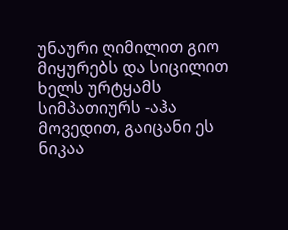უნაური ღიმილით გიო მიყურებს და სიცილით ხელს ურტყამს სიმპათიურს -აჰა მოვედით, გაიცანი ეს ნიკაა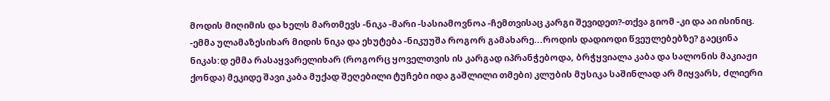მოდის მიღიმის და ხელს მართმევს -ნიკა -მარი -სასიამოვნოა -ჩემთვისაც კარგი შევიდეთ?-თქვა გიომ -კი და აი ისინიც. -ემმა ულამაზესიხარ მიდის ნიკა და ეხუტება -ნიკუუშა როგორ გამახარე...როდის დადიოდი წვეულებებზე? გაეცინა ნიკას:დ ემმა რასაყვარელიხარ (როგორც ყოველთვის ის კარგად იპრანჭებოდა, ბრჭყვიალა კაბა და სალონის მაკიაჟი ქონდა) მეკიდე შავი კაბა მუქად შეღებილი ტუჩები იდა გაშლილი თმები) კლუბის მუსიკა საშინლად არ მიყვარს, ძლიერი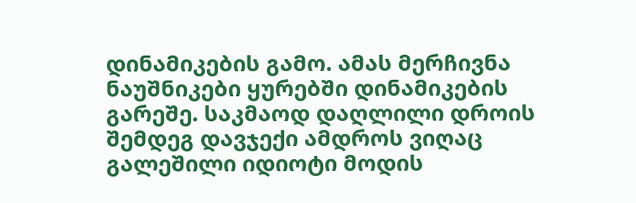დინამიკების გამო. ამას მერჩივნა ნაუშნიკები ყურებში დინამიკების გარეშე. საკმაოდ დაღლილი დროის შემდეგ დავჯექი ამდროს ვიღაც გალეშილი იდიოტი მოდის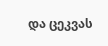და ცეკვას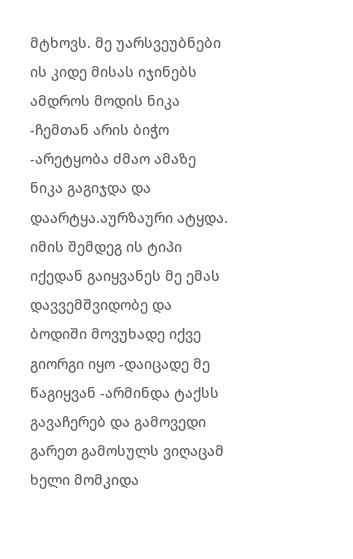მტხოვს. მე უარსვეუბნები ის კიდე მისას იჯინებს ამდროს მოდის ნიკა -ჩემთან არის ბიჭო -არეტყობა ძმაო ამაზე ნიკა გაგიჯდა და დაარტყა.აურზაური ატყდა. იმის შემდეგ ის ტიპი იქედან გაიყვანეს მე ემას დავვემშვიდობე და ბოდიში მოვუხადე იქვე გიორგი იყო -დაიცადე მე წაგიყვან -არმინდა ტაქსს გავაჩერებ და გამოვედი გარეთ გამოსულს ვიღაცამ ხელი მომკიდა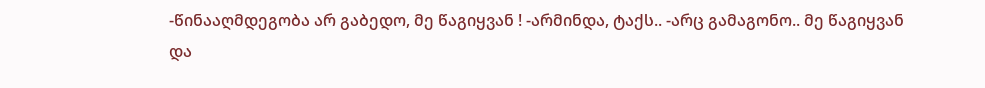-წინააღმდეგობა არ გაბედო, მე წაგიყვან ! -არმინდა, ტაქს.. -არც გამაგონო.. მე წაგიყვან და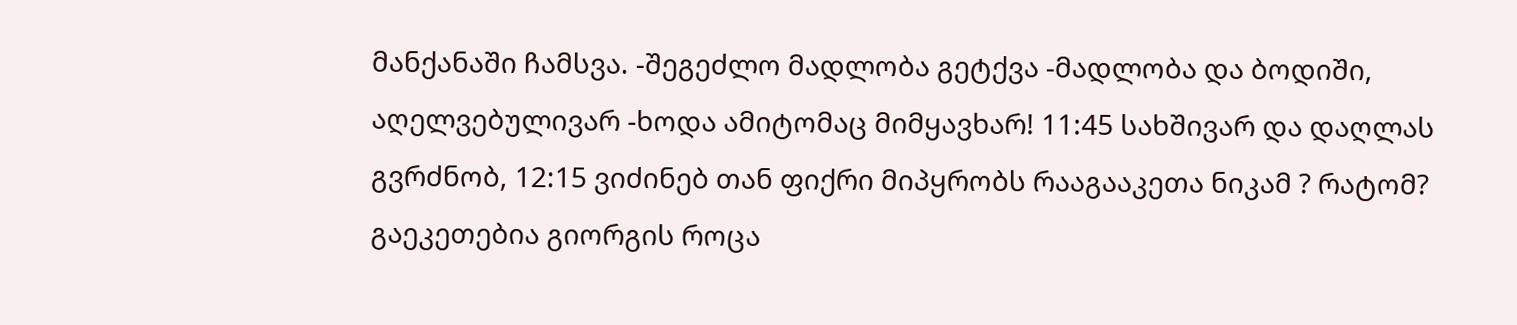მანქანაში ჩამსვა. -შეგეძლო მადლობა გეტქვა -მადლობა და ბოდიში, აღელვებულივარ -ხოდა ამიტომაც მიმყავხარ! 11:45 სახშივარ და დაღლას გვრძნობ, 12:15 ვიძინებ თან ფიქრი მიპყრობს რააგააკეთა ნიკამ ? რატომ? გაეკეთებია გიორგის როცა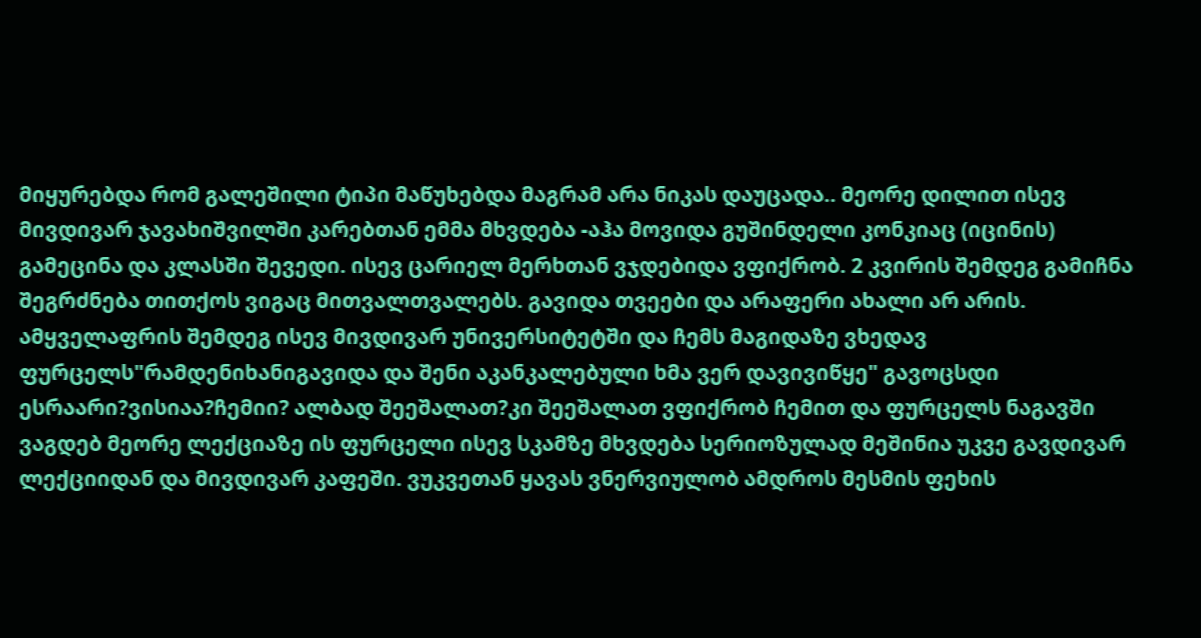მიყურებდა რომ გალეშილი ტიპი მაწუხებდა მაგრამ არა ნიკას დაუცადა.. მეორე დილით ისევ მივდივარ ჯავახიშვილში კარებთან ემმა მხვდება -აჰა მოვიდა გუშინდელი კონკიაც (იცინის) გამეცინა და კლასში შევედი. ისევ ცარიელ მერხთან ვჯდებიდა ვფიქრობ. 2 კვირის შემდეგ გამიჩნა შეგრძნება თითქოს ვიგაც მითვალთვალებს. გავიდა თვეები და არაფერი ახალი არ არის. ამყველაფრის შემდეგ ისევ მივდივარ უნივერსიტეტში და ჩემს მაგიდაზე ვხედავ ფურცელს"რამდენიხანიგავიდა და შენი აკანკალებული ხმა ვერ დავივიწყე" გავოცსდი ესრაარი?ვისიაა?ჩემიი? ალბად შეეშალათ?კი შეეშალათ ვფიქრობ ჩემით და ფურცელს ნაგავში ვაგდებ მეორე ლექციაზე ის ფურცელი ისევ სკამზე მხვდება სერიოზულად მეშინია უკვე გავდივარ ლექციიდან და მივდივარ კაფეში. ვუკვეთან ყავას ვნერვიულობ ამდროს მესმის ფეხის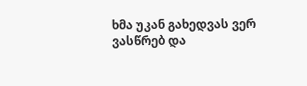ხმა უკან გახედვას ვერ ვასწრებ და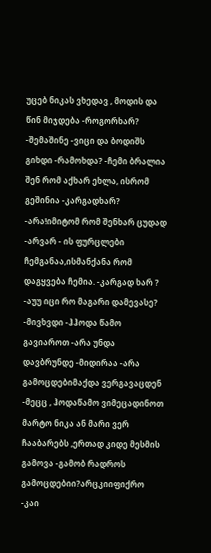უცებ ნიკას ვხედავ , მოდის და წინ მიჯდება -როგორხარ? -შემაშინე -ვიცი და ბოდიშს გიხდი -რამოხდა? -ჩემი ბრალია შენ რომ აქხარ ეხლა, ისრომ გეშინია -კარგადხარ? -არა!იმიტომ რომ შენხარ ცუდად -არვარ - ის ფურცლები ჩემგანაა,ისმანქანა რომ დაგყვება ჩემია. -კარგად ხარ ? -აუუ იცი რო მაგარი დამევასე? -მივხვდი -ჰჰოდა წამო გავიაროთ -არა უნდა დავბრუნდე -მიდირაა -არა გამოცდებიმაქდა ვერგავაცდენ -მეცც , ჰოდაწამო ვიმეცადინოთ მარტო ნიკა ან მარი ვერ ჩააბარებს ,ერთად კიდე მესმის გამოვა -გამობ რადროს გამოცდებიი?არცკიიფიქრო -კაი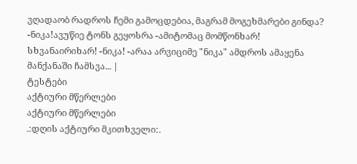ვღადაობ რადროს ჩემი გამოცდებია, მაგრამ მოგეხმარები გინდა? -ნიკა!ავუწიე ტონს გეყოსრა -ამიტომაც მომწონხარ! სხვანაირიხარ! -ნიკა! -არაა არვიციმე "ნიკა" ამდროს ამაყენა მანქანაში ჩამსვა... |
ტესტები
აქტიური მწერლები
აქტიური მწერლები
.:დღის აქტიური მკითხველი:.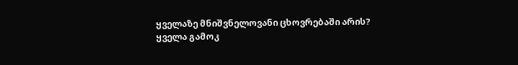ყველაზე მნიშვნელოვანი ცხოვრებაში არის?
ყველა გამოკ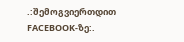.:შემოგვიერთდით FACEBOOK-ზე:.